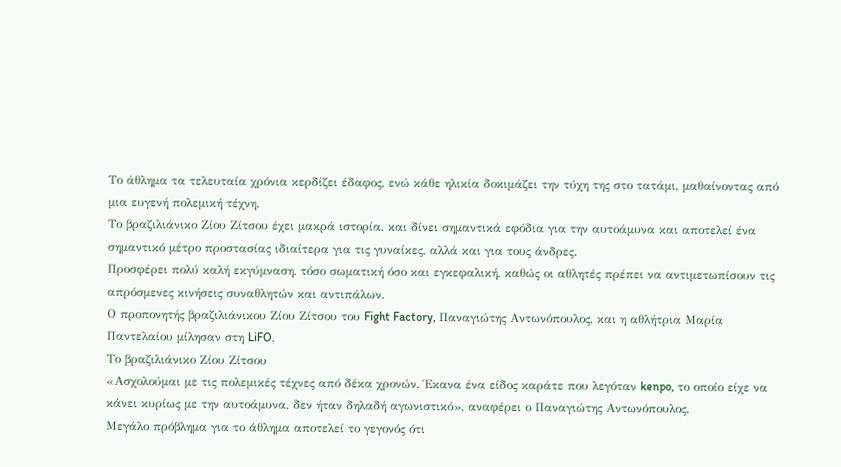Το άθλημα τα τελευταία χρόνια κερδίζει έδαφος, ενώ κάθε ηλικία δοκιμάζει την τύχη της στο τατάμι, μαθαίνοντας από μια ευγενή πολεμική τέχνη.
Το βραζιλιάνικο Ζίου Ζίτσου έχει μακρά ιστορία, και δίνει σημαντικά εφόδια για την αυτοάμυνα και αποτελεί ένα σημαντικό μέτρο προστασίας ιδιαίτερα για τις γυναίκες, αλλά και για τους άνδρες.
Προσφέρει πολύ καλή εκγύμναση, τόσο σωματική όσο και εγκεφαλική, καθώς οι αθλητές πρέπει να αντιμετωπίσουν τις απρόσμενες κινήσεις συναθλητών και αντιπάλων.
Ο προπονητής βραζιλιάνικου Ζίου Ζίτσου του Fight Factory, Παναγιώτης Αντωνόπουλος, και η αθλήτρια Μαρία Παντελαίου μίλησαν στη LiFO.
Το βραζιλιάνικο Ζίου Ζίτσου
«Ασχολούμαι με τις πολεμικές τέχνες από δέκα χρονών. Έκανα ένα είδος καράτε που λεγόταν kenpo, το οποίο είχε να κάνει κυρίως με την αυτοάμυνα, δεν ήταν δηλαδή αγωνιστικό», αναφέρει ο Παναγιώτης Αντωνόπουλος.
Μεγάλο πρόβλημα για το άθλημα αποτελεί το γεγονός ότι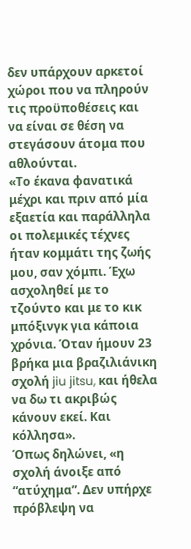δεν υπάρχουν αρκετοί χώροι που να πληρούν τις προϋποθέσεις και να είναι σε θέση να στεγάσουν άτομα που αθλούνται.
«Το έκανα φανατικά μέχρι και πριν από μία εξαετία και παράλληλα οι πολεμικές τέχνες ήταν κομμάτι της ζωής μου, σαν χόμπι. Έχω ασχοληθεί με το τζούντο και με το κικ μπόξινγκ για κάποια χρόνια. Όταν ήμουν 23 βρήκα μια βραζιλιάνικη σχολή jiu jitsu, και ήθελα να δω τι ακριβώς κάνουν εκεί. Και κόλλησα».
Όπως δηλώνει, «η σχολή άνοιξε από “ατύχημα”. Δεν υπήρχε πρόβλεψη να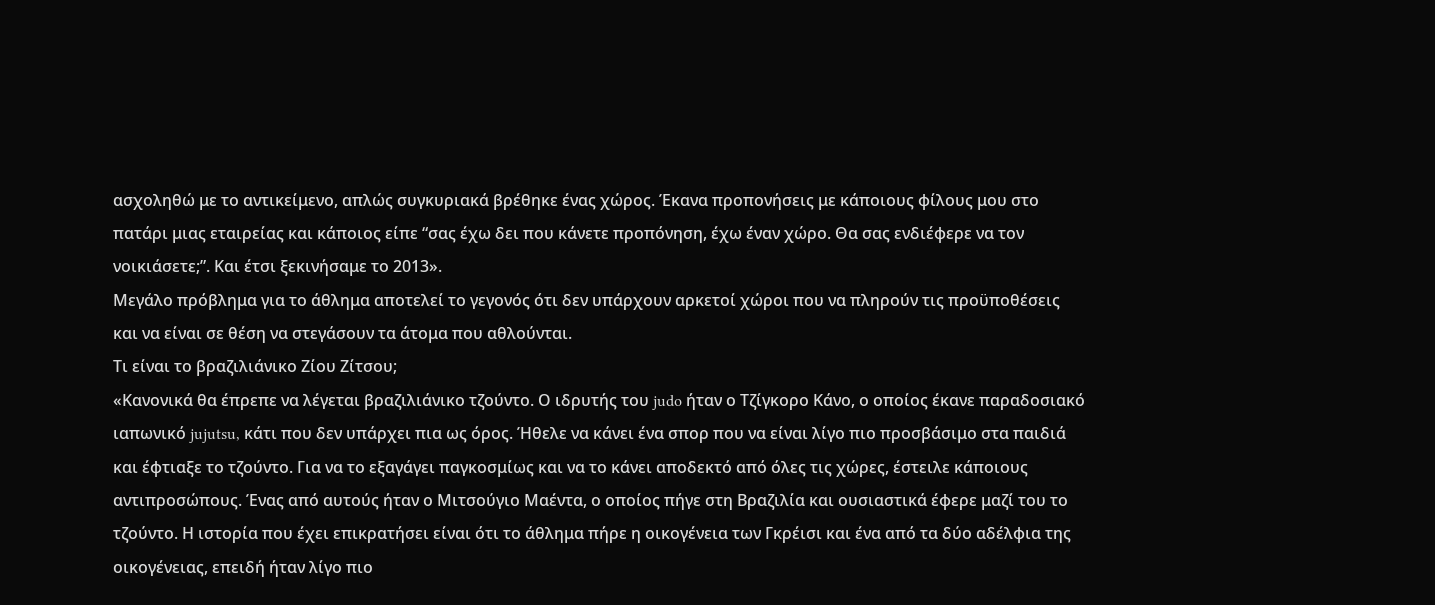ασχοληθώ με το αντικείμενο, απλώς συγκυριακά βρέθηκε ένας χώρος. Έκανα προπονήσεις με κάποιους φίλους μου στο πατάρι μιας εταιρείας και κάποιος είπε “σας έχω δει που κάνετε προπόνηση, έχω έναν χώρο. Θα σας ενδιέφερε να τον νοικιάσετε;”. Και έτσι ξεκινήσαμε το 2013».
Μεγάλο πρόβλημα για το άθλημα αποτελεί το γεγονός ότι δεν υπάρχουν αρκετοί χώροι που να πληρούν τις προϋποθέσεις και να είναι σε θέση να στεγάσουν τα άτομα που αθλούνται.
Τι είναι το βραζιλιάνικο Ζίου Ζίτσου;
«Κανονικά θα έπρεπε να λέγεται βραζιλιάνικο τζούντο. Ο ιδρυτής του judo ήταν ο Τζίγκορο Κάνο, ο οποίος έκανε παραδοσιακό ιαπωνικό jujutsu, κάτι που δεν υπάρχει πια ως όρος. Ήθελε να κάνει ένα σπορ που να είναι λίγο πιο προσβάσιμο στα παιδιά και έφτιαξε το τζούντο. Για να το εξαγάγει παγκοσμίως και να το κάνει αποδεκτό από όλες τις χώρες, έστειλε κάποιους αντιπροσώπους. Ένας από αυτούς ήταν ο Μιτσούγιο Μαέντα, ο οποίος πήγε στη Βραζιλία και ουσιαστικά έφερε μαζί του το τζούντο. Η ιστορία που έχει επικρατήσει είναι ότι το άθλημα πήρε η οικογένεια των Γκρέισι και ένα από τα δύο αδέλφια της οικογένειας, επειδή ήταν λίγο πιο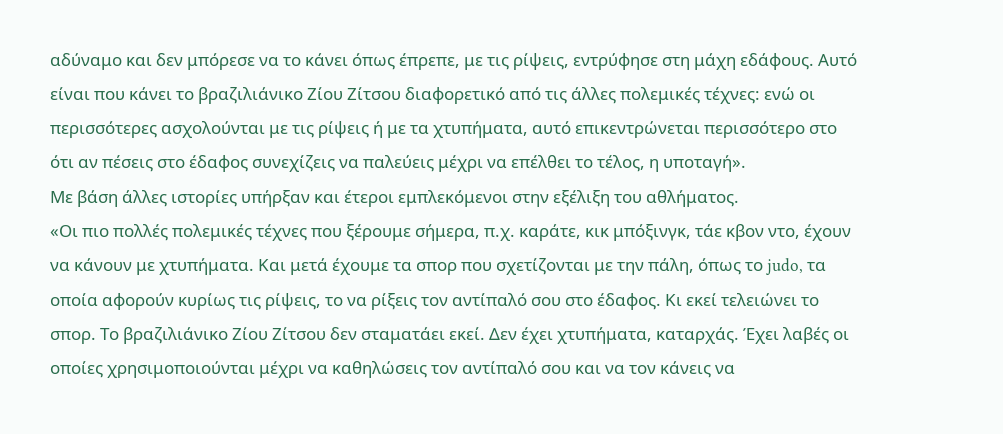αδύναμο και δεν μπόρεσε να το κάνει όπως έπρεπε, με τις ρίψεις, εντρύφησε στη μάχη εδάφους. Αυτό είναι που κάνει το βραζιλιάνικο Ζίου Ζίτσου διαφορετικό από τις άλλες πολεμικές τέχνες: ενώ οι περισσότερες ασχολούνται με τις ρίψεις ή με τα χτυπήματα, αυτό επικεντρώνεται περισσότερο στο ότι αν πέσεις στο έδαφος συνεχίζεις να παλεύεις μέχρι να επέλθει το τέλος, η υποταγή».
Με βάση άλλες ιστορίες υπήρξαν και έτεροι εμπλεκόμενοι στην εξέλιξη του αθλήματος.
«Οι πιο πολλές πολεμικές τέχνες που ξέρουμε σήμερα, π.χ. καράτε, κικ μπόξινγκ, τάε κβον ντο, έχουν να κάνουν με χτυπήματα. Και μετά έχουμε τα σπορ που σχετίζονται με την πάλη, όπως το judo, τα οποία αφορούν κυρίως τις ρίψεις, το να ρίξεις τον αντίπαλό σου στο έδαφος. Κι εκεί τελειώνει το σπορ. Το βραζιλιάνικο Ζίου Ζίτσου δεν σταματάει εκεί. Δεν έχει χτυπήματα, καταρχάς. Έχει λαβές οι οποίες χρησιμοποιούνται μέχρι να καθηλώσεις τον αντίπαλό σου και να τον κάνεις να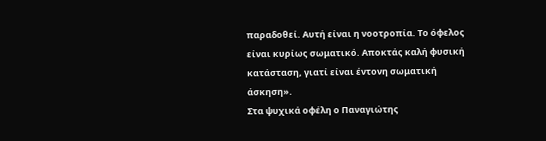παραδοθεί. Αυτή είναι η νοοτροπία. Το όφελος είναι κυρίως σωματικό. Αποκτάς καλή φυσική κατάσταση, γιατί είναι έντονη σωματική άσκηση».
Στα ψυχικά οφέλη ο Παναγιώτης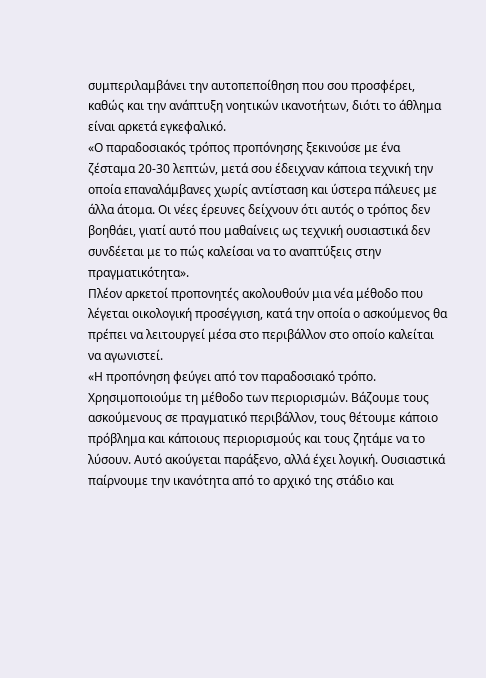συμπεριλαμβάνει την αυτοπεποίθηση που σου προσφέρει, καθώς και την ανάπτυξη νοητικών ικανοτήτων, διότι το άθλημα είναι αρκετά εγκεφαλικό.
«Ο παραδοσιακός τρόπος προπόνησης ξεκινούσε με ένα ζέσταμα 20-30 λεπτών, μετά σου έδειχναν κάποια τεχνική την οποία επαναλάμβανες χωρίς αντίσταση και ύστερα πάλευες με άλλα άτομα. Οι νέες έρευνες δείχνουν ότι αυτός ο τρόπος δεν βοηθάει, γιατί αυτό που μαθαίνεις ως τεχνική ουσιαστικά δεν συνδέεται με το πώς καλείσαι να το αναπτύξεις στην πραγματικότητα».
Πλέον αρκετοί προπονητές ακολουθούν μια νέα μέθοδο που λέγεται οικολογική προσέγγιση, κατά την οποία ο ασκούμενος θα πρέπει να λειτουργεί μέσα στο περιβάλλον στο οποίο καλείται να αγωνιστεί.
«Η προπόνηση φεύγει από τον παραδοσιακό τρόπο. Χρησιμοποιούμε τη μέθοδο των περιορισμών. Βάζουμε τους ασκούμενους σε πραγματικό περιβάλλον, τους θέτουμε κάποιο πρόβλημα και κάποιους περιορισμούς και τους ζητάμε να το λύσουν. Αυτό ακούγεται παράξενο, αλλά έχει λογική. Ουσιαστικά παίρνουμε την ικανότητα από το αρχικό της στάδιο και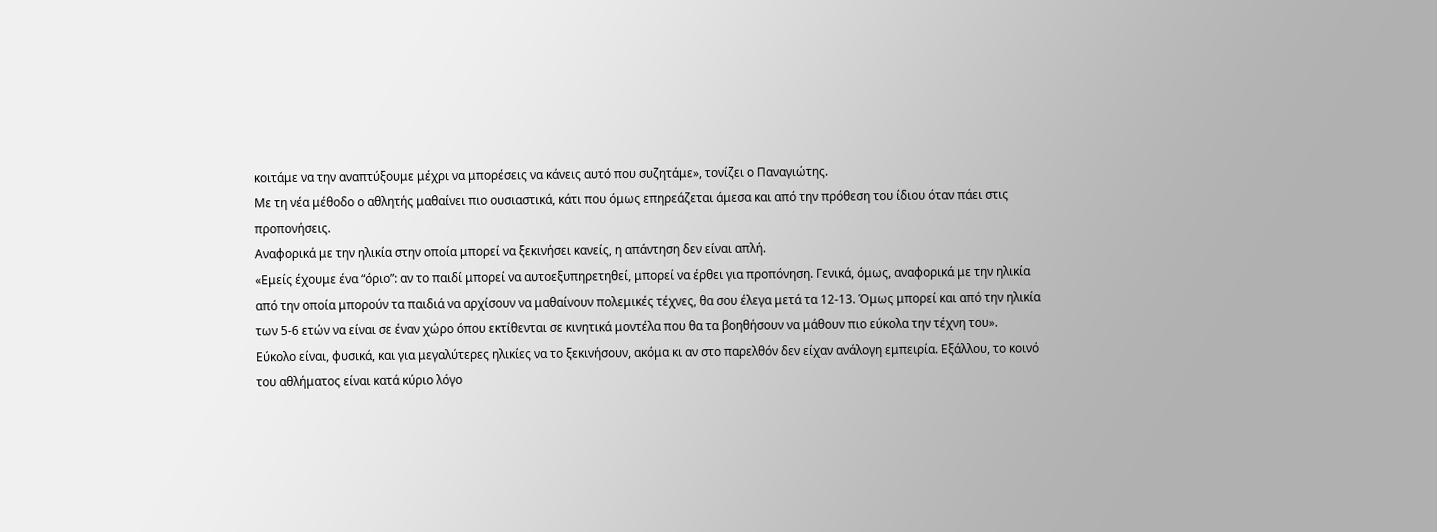κοιτάμε να την αναπτύξουμε μέχρι να μπορέσεις να κάνεις αυτό που συζητάμε», τονίζει ο Παναγιώτης.
Με τη νέα μέθοδο ο αθλητής μαθαίνει πιο ουσιαστικά, κάτι που όμως επηρεάζεται άμεσα και από την πρόθεση του ίδιου όταν πάει στις προπονήσεις.
Αναφορικά με την ηλικία στην οποία μπορεί να ξεκινήσει κανείς, η απάντηση δεν είναι απλή.
«Εμείς έχουμε ένα “όριο”: αν το παιδί μπορεί να αυτοεξυπηρετηθεί, μπορεί να έρθει για προπόνηση. Γενικά, όμως, αναφορικά με την ηλικία από την οποία μπορούν τα παιδιά να αρχίσουν να μαθαίνουν πολεμικές τέχνες, θα σου έλεγα μετά τα 12-13. Όμως μπορεί και από την ηλικία των 5-6 ετών να είναι σε έναν χώρο όπου εκτίθενται σε κινητικά μοντέλα που θα τα βοηθήσουν να μάθουν πιο εύκολα την τέχνη του».
Εύκολο είναι, φυσικά, και για μεγαλύτερες ηλικίες να το ξεκινήσουν, ακόμα κι αν στο παρελθόν δεν είχαν ανάλογη εμπειρία. Εξάλλου, το κοινό του αθλήματος είναι κατά κύριο λόγο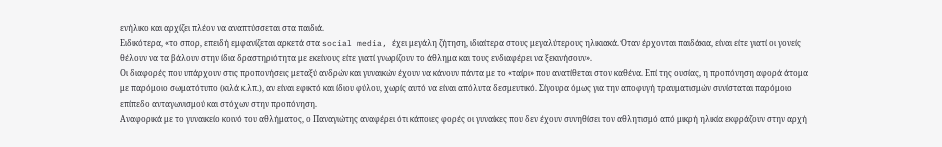ενήλικο και αρχίζει πλέον να αναπτύσσεται στα παιδιά.
Ειδικότερα, «το σπορ, επειδή εμφανίζεται αρκετά στα social media, έχει μεγάλη ζήτηση, ιδιαίτερα στους μεγαλύτερους ηλικιακά. Όταν έρχονται παιδάκια, είναι είτε γιατί οι γονείς θέλουν να τα βάλουν στην ίδια δραστηριότητα με εκείνους είτε γιατί γνωρίζουν το άθλημα και τους ενδιαφέρει να ξεκινήσουν».
Οι διαφορές που υπάρχουν στις προπονήσεις μεταξύ ανδρών και γυναικών έχουν να κάνουν πάντα με το «ταίρι» που ανατίθεται στον καθένα. Επί της ουσίας, η προπόνηση αφορά άτομα με παρόμοιο σωματότυπο (κιλά κ.λπ.), αν είναι εφικτό και ίδιου φύλου, χωρίς αυτό να είναι απόλυτα δεσμευτικό. Σίγουρα όμως για την αποφυγή τραυματισμών συνίσταται παρόμοιο επίπεδο ανταγωνισμού και στόχων στην προπόνηση.
Αναφορικά με το γυναικείο κοινό του αθλήματος, ο Παναγιώτης αναφέρει ότι κάποιες φορές οι γυναίκες που δεν έχουν συνηθίσει τον αθλητισμό από μικρή ηλικία εκφράζουν στην αρχή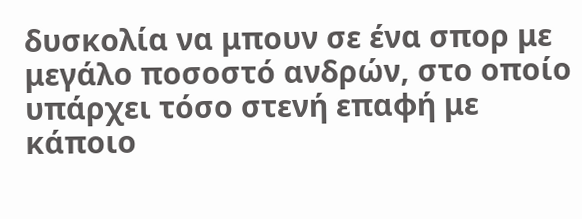δυσκολία να μπουν σε ένα σπορ με μεγάλο ποσοστό ανδρών, στο οποίο υπάρχει τόσο στενή επαφή με κάποιο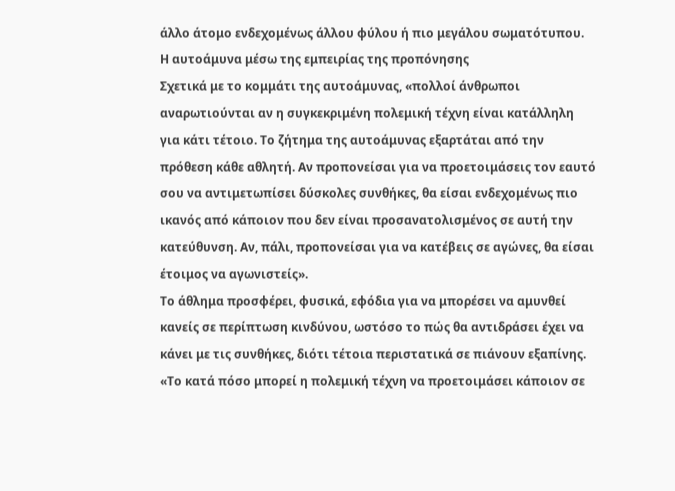άλλο άτομο ενδεχομένως άλλου φύλου ή πιο μεγάλου σωματότυπου.
Η αυτοάμυνα μέσω της εμπειρίας της προπόνησης
Σχετικά με το κομμάτι της αυτοάμυνας, «πολλοί άνθρωποι αναρωτιούνται αν η συγκεκριμένη πολεμική τέχνη είναι κατάλληλη για κάτι τέτοιο. Το ζήτημα της αυτοάμυνας εξαρτάται από την πρόθεση κάθε αθλητή. Αν προπονείσαι για να προετοιμάσεις τον εαυτό σου να αντιμετωπίσει δύσκολες συνθήκες, θα είσαι ενδεχομένως πιο ικανός από κάποιον που δεν είναι προσανατολισμένος σε αυτή την κατεύθυνση. Αν, πάλι, προπονείσαι για να κατέβεις σε αγώνες, θα είσαι έτοιμος να αγωνιστείς».
Το άθλημα προσφέρει, φυσικά, εφόδια για να μπορέσει να αμυνθεί κανείς σε περίπτωση κινδύνου, ωστόσο το πώς θα αντιδράσει έχει να κάνει με τις συνθήκες, διότι τέτοια περιστατικά σε πιάνουν εξαπίνης.
«Το κατά πόσο μπορεί η πολεμική τέχνη να προετοιμάσει κάποιον σε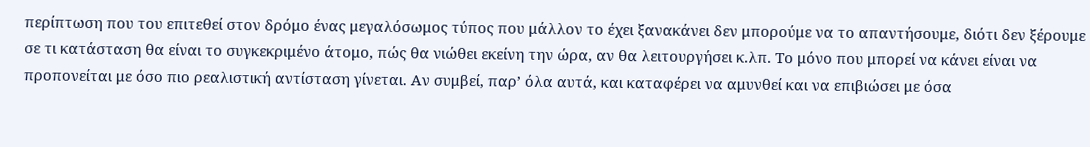περίπτωση που του επιτεθεί στον δρόμο ένας μεγαλόσωμος τύπος που μάλλον το έχει ξανακάνει δεν μπορούμε να το απαντήσουμε, διότι δεν ξέρουμε σε τι κατάσταση θα είναι το συγκεκριμένο άτομο, πώς θα νιώθει εκείνη την ώρα, αν θα λειτουργήσει κ.λπ. Το μόνο που μπορεί να κάνει είναι να προπονείται με όσο πιο ρεαλιστική αντίσταση γίνεται. Αν συμβεί, παρ’ όλα αυτά, και καταφέρει να αμυνθεί και να επιβιώσει με όσα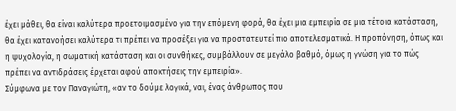έχει μάθει, θα είναι καλύτερα προετοιμασμένο για την επόμενη φορά, θα έχει μια εμπειρία σε μια τέτοια κατάσταση, θα έχει κατανοήσει καλύτερα τι πρέπει να προσέξει για να προστατευτεί πιο αποτελεσματικά. Η προπόνηση, όπως και η ψυχολογία, η σωματική κατάσταση και οι συνθήκες, συμβάλλουν σε μεγάλο βαθμό, όμως η γνώση για το πώς πρέπει να αντιδράσεις έρχεται αφού αποκτήσεις την εμπειρία».
Σύμφωνα με τον Παναγιώτη, «αν το δούμε λογικά, ναι, ένας άνθρωπος που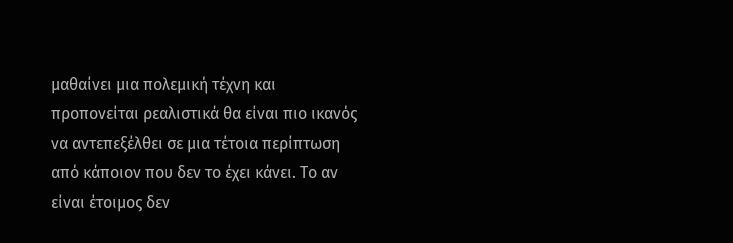μαθαίνει μια πολεμική τέχνη και προπονείται ρεαλιστικά θα είναι πιο ικανός να αντεπεξέλθει σε μια τέτοια περίπτωση από κάποιον που δεν το έχει κάνει. Το αν είναι έτοιμος δεν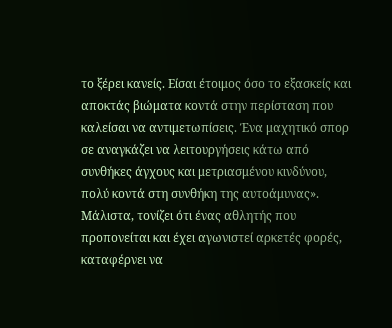το ξέρει κανείς. Είσαι έτοιμος όσο το εξασκείς και αποκτάς βιώματα κοντά στην περίσταση που καλείσαι να αντιμετωπίσεις. Ένα μαχητικό σπορ σε αναγκάζει να λειτουργήσεις κάτω από συνθήκες άγχους και μετριασμένου κινδύνου, πολύ κοντά στη συνθήκη της αυτοάμυνας».
Μάλιστα, τονίζει ότι ένας αθλητής που προπονείται και έχει αγωνιστεί αρκετές φορές, καταφέρνει να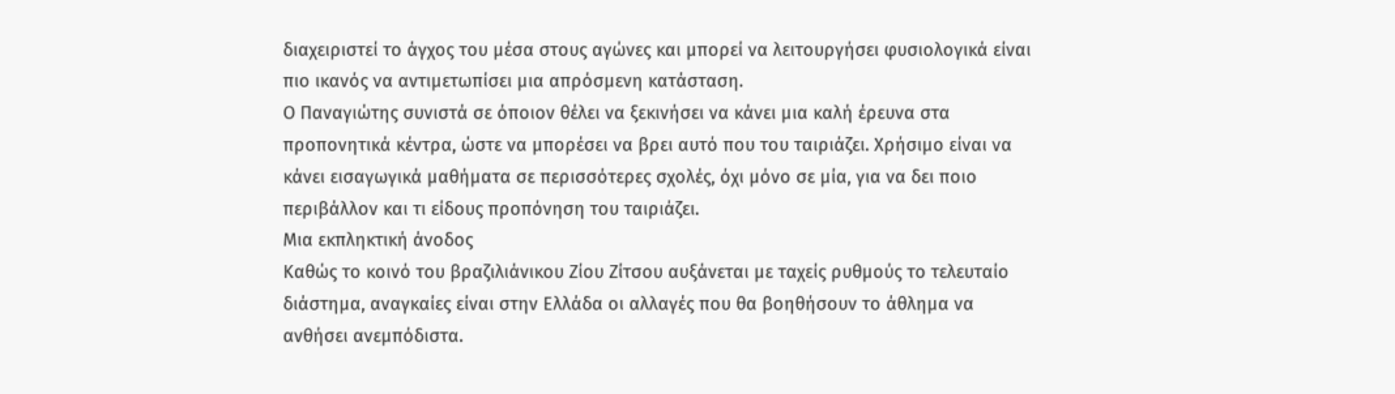διαχειριστεί το άγχος του μέσα στους αγώνες και μπορεί να λειτουργήσει φυσιολογικά είναι πιο ικανός να αντιμετωπίσει μια απρόσμενη κατάσταση.
Ο Παναγιώτης συνιστά σε όποιον θέλει να ξεκινήσει να κάνει μια καλή έρευνα στα προπονητικά κέντρα, ώστε να μπορέσει να βρει αυτό που του ταιριάζει. Χρήσιμο είναι να κάνει εισαγωγικά μαθήματα σε περισσότερες σχολές, όχι μόνο σε μία, για να δει ποιο περιβάλλον και τι είδους προπόνηση του ταιριάζει.
Μια εκπληκτική άνοδος
Καθώς το κοινό του βραζιλιάνικου Ζίου Ζίτσου αυξάνεται με ταχείς ρυθμούς το τελευταίο διάστημα, αναγκαίες είναι στην Ελλάδα οι αλλαγές που θα βοηθήσουν το άθλημα να ανθήσει ανεμπόδιστα.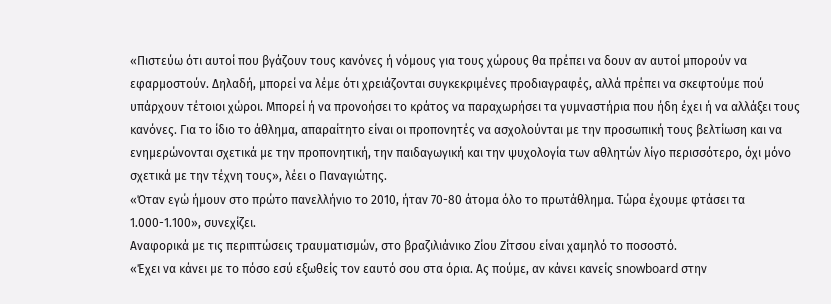«Πιστεύω ότι αυτοί που βγάζουν τους κανόνες ή νόμους για τους χώρους θα πρέπει να δουν αν αυτοί μπορούν να εφαρμοστούν. Δηλαδή, μπορεί να λέμε ότι χρειάζονται συγκεκριμένες προδιαγραφές, αλλά πρέπει να σκεφτούμε πού υπάρχουν τέτοιοι χώροι. Μπορεί ή να προνοήσει το κράτος να παραχωρήσει τα γυμναστήρια που ήδη έχει ή να αλλάξει τους κανόνες. Για το ίδιο το άθλημα, απαραίτητο είναι οι προπονητές να ασχολούνται με την προσωπική τους βελτίωση και να ενημερώνονται σχετικά με την προπονητική, την παιδαγωγική και την ψυχολογία των αθλητών λίγο περισσότερο, όχι μόνο σχετικά με την τέχνη τους», λέει ο Παναγιώτης.
«Όταν εγώ ήμουν στο πρώτο πανελλήνιο το 2010, ήταν 70-80 άτομα όλο το πρωτάθλημα. Τώρα έχουμε φτάσει τα 1.000-1.100», συνεχίζει.
Αναφορικά με τις περιπτώσεις τραυματισμών, στο βραζιλιάνικο Ζίου Ζίτσου είναι χαμηλό το ποσοστό.
«Έχει να κάνει με το πόσο εσύ εξωθείς τον εαυτό σου στα όρια. Ας πούμε, αν κάνει κανείς snowboard στην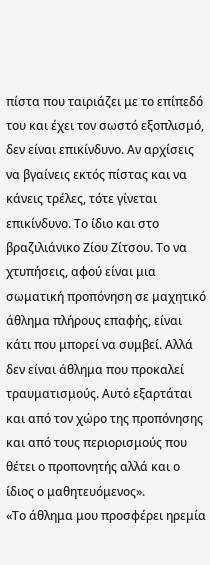πίστα που ταιριάζει με το επίπεδό του και έχει τον σωστό εξοπλισμό, δεν είναι επικίνδυνο. Αν αρχίσεις να βγαίνεις εκτός πίστας και να κάνεις τρέλες, τότε γίνεται επικίνδυνο. Το ίδιο και στο βραζιλιάνικο Ζίου Ζίτσου. Το να χτυπήσεις, αφού είναι μια σωματική προπόνηση σε μαχητικό άθλημα πλήρους επαφής, είναι κάτι που μπορεί να συμβεί. Αλλά δεν είναι άθλημα που προκαλεί τραυματισμούς. Αυτό εξαρτάται και από τον χώρο της προπόνησης και από τους περιορισμούς που θέτει ο προπονητής αλλά και ο ίδιος ο μαθητευόμενος».
«Το άθλημα μου προσφέρει ηρεμία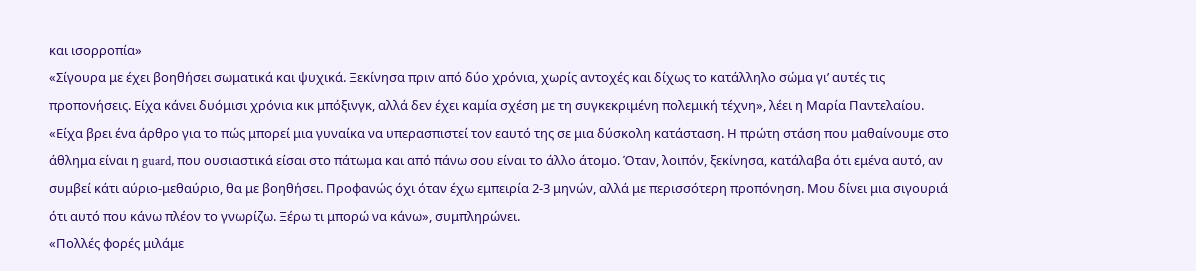και ισορροπία»
«Σίγουρα με έχει βοηθήσει σωματικά και ψυχικά. Ξεκίνησα πριν από δύο χρόνια, χωρίς αντοχές και δίχως το κατάλληλο σώμα γι’ αυτές τις προπονήσεις. Είχα κάνει δυόμισι χρόνια κικ μπόξινγκ, αλλά δεν έχει καμία σχέση με τη συγκεκριμένη πολεμική τέχνη», λέει η Μαρία Παντελαίου.
«Είχα βρει ένα άρθρο για το πώς μπορεί μια γυναίκα να υπερασπιστεί τον εαυτό της σε μια δύσκολη κατάσταση. Η πρώτη στάση που μαθαίνουμε στο άθλημα είναι η guard, που ουσιαστικά είσαι στο πάτωμα και από πάνω σου είναι το άλλο άτομο. Όταν, λοιπόν, ξεκίνησα, κατάλαβα ότι εμένα αυτό, αν συμβεί κάτι αύριο-μεθαύριο, θα με βοηθήσει. Προφανώς όχι όταν έχω εμπειρία 2-3 μηνών, αλλά με περισσότερη προπόνηση. Μου δίνει μια σιγουριά ότι αυτό που κάνω πλέον το γνωρίζω. Ξέρω τι μπορώ να κάνω», συμπληρώνει.
«Πολλές φορές μιλάμε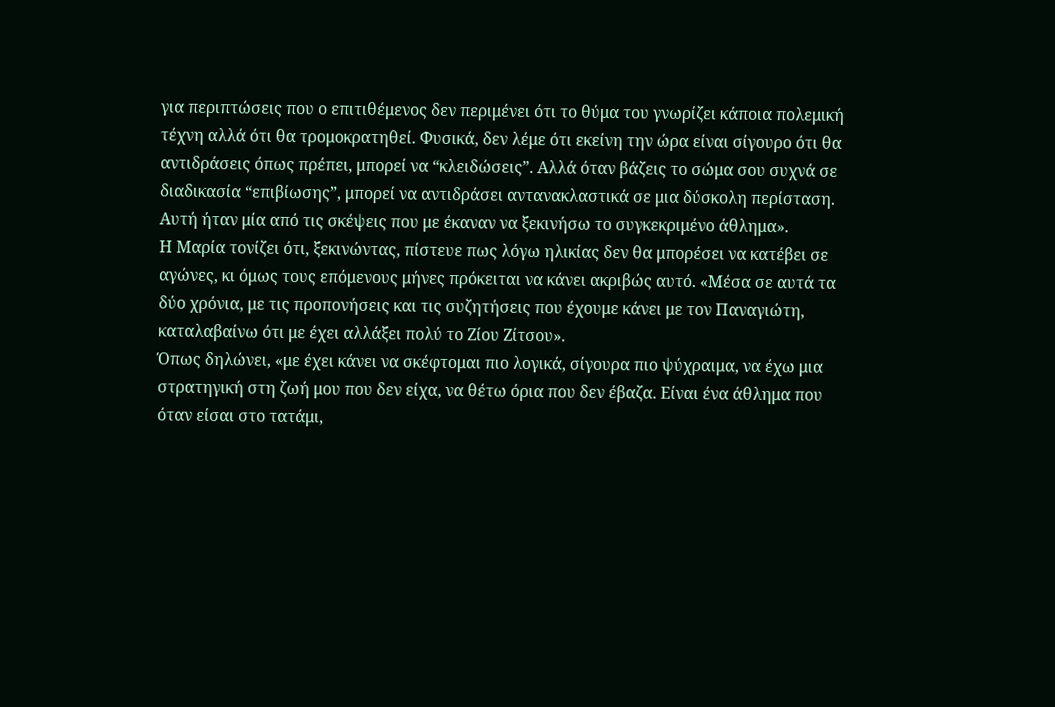για περιπτώσεις που ο επιτιθέμενος δεν περιμένει ότι το θύμα του γνωρίζει κάποια πολεμική τέχνη αλλά ότι θα τρομοκρατηθεί. Φυσικά, δεν λέμε ότι εκείνη την ώρα είναι σίγουρο ότι θα αντιδράσεις όπως πρέπει, μπορεί να “κλειδώσεις”. Αλλά όταν βάζεις το σώμα σου συχνά σε διαδικασία “επιβίωσης”, μπορεί να αντιδράσει αντανακλαστικά σε μια δύσκολη περίσταση. Αυτή ήταν μία από τις σκέψεις που με έκαναν να ξεκινήσω το συγκεκριμένο άθλημα».
Η Μαρία τονίζει ότι, ξεκινώντας, πίστευε πως λόγω ηλικίας δεν θα μπορέσει να κατέβει σε αγώνες, κι όμως τους επόμενους μήνες πρόκειται να κάνει ακριβώς αυτό. «Μέσα σε αυτά τα δύο χρόνια, με τις προπονήσεις και τις συζητήσεις που έχουμε κάνει με τον Παναγιώτη, καταλαβαίνω ότι με έχει αλλάξει πολύ το Ζίου Ζίτσου».
Όπως δηλώνει, «με έχει κάνει να σκέφτομαι πιο λογικά, σίγουρα πιο ψύχραιμα, να έχω μια στρατηγική στη ζωή μου που δεν είχα, να θέτω όρια που δεν έβαζα. Είναι ένα άθλημα που όταν είσαι στο τατάμι,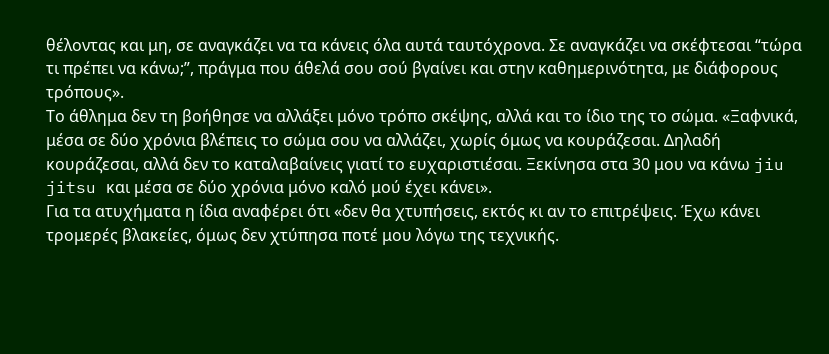θέλοντας και μη, σε αναγκάζει να τα κάνεις όλα αυτά ταυτόχρονα. Σε αναγκάζει να σκέφτεσαι “τώρα τι πρέπει να κάνω;”, πράγμα που άθελά σου σού βγαίνει και στην καθημερινότητα, με διάφορους τρόπους».
Το άθλημα δεν τη βοήθησε να αλλάξει μόνο τρόπο σκέψης, αλλά και το ίδιο της το σώμα. «Ξαφνικά, μέσα σε δύο χρόνια βλέπεις το σώμα σου να αλλάζει, χωρίς όμως να κουράζεσαι. Δηλαδή κουράζεσαι, αλλά δεν το καταλαβαίνεις γιατί το ευχαριστιέσαι. Ξεκίνησα στα 30 μου να κάνω jiu jitsu και μέσα σε δύο χρόνια μόνο καλό μού έχει κάνει».
Για τα ατυχήματα η ίδια αναφέρει ότι «δεν θα χτυπήσεις, εκτός κι αν το επιτρέψεις. Έχω κάνει τρομερές βλακείες, όμως δεν χτύπησα ποτέ μου λόγω της τεχνικής.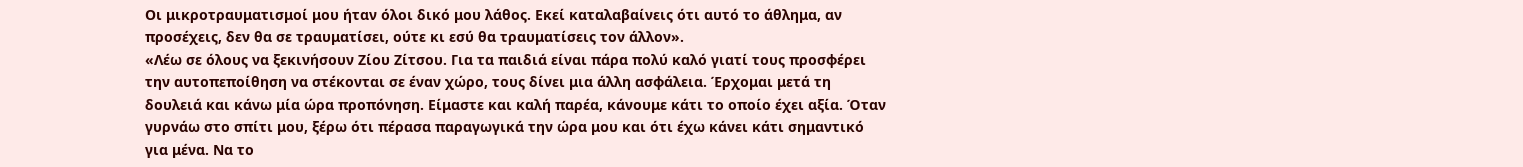Οι μικροτραυματισμοί μου ήταν όλοι δικό μου λάθος. Εκεί καταλαβαίνεις ότι αυτό το άθλημα, αν προσέχεις, δεν θα σε τραυματίσει, ούτε κι εσύ θα τραυματίσεις τον άλλον».
«Λέω σε όλους να ξεκινήσουν Ζίου Ζίτσου. Για τα παιδιά είναι πάρα πολύ καλό γιατί τους προσφέρει την αυτοπεποίθηση να στέκονται σε έναν χώρο, τους δίνει μια άλλη ασφάλεια. Έρχομαι μετά τη δουλειά και κάνω μία ώρα προπόνηση. Είμαστε και καλή παρέα, κάνουμε κάτι το οποίο έχει αξία. Όταν γυρνάω στο σπίτι μου, ξέρω ότι πέρασα παραγωγικά την ώρα μου και ότι έχω κάνει κάτι σημαντικό για μένα. Να το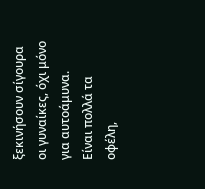ξεκινήσουν σίγουρα οι γυναίκες, όχι μόνο για αυτοάμυνα. Είναι πολλά τα οφέλη,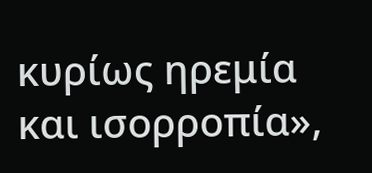κυρίως ηρεμία και ισορροπία»,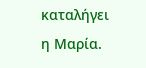καταλήγει η Μαρία.